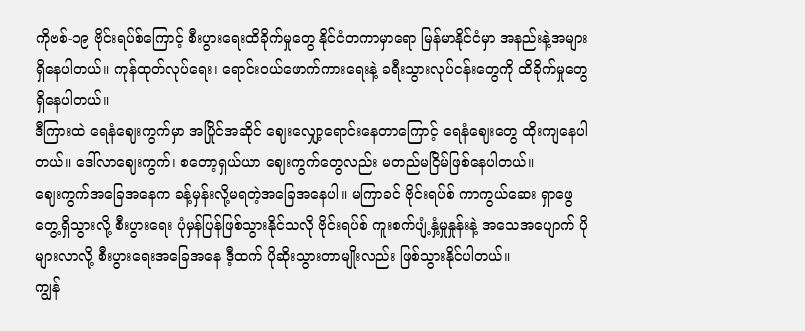ကိုဗစ်-၁၉ ဗိုင်းရပ်စ်ကြောင့် စီးပွားရေးထိခိုက်မှုတွေ နိုင်ငံတကာမှာရော မြန်မာနိုင်ငံမှာ အနည်းနဲ့အများရှိနေပါတယ်။ ကုန်ထုတ်လုပ်ရေး၊ ရောင်းဝယ်ဖောက်ကားရေးနဲ့ ခရီးသွားလုပ်ငန်းတွေကို ထိခိုက်မှုတွေ ရှိနေပါတယ်။
ဒီကြားထဲ ရေနံဈေးကွက်မှာ အပြိုင်အဆိုင် ဈေးလျှော့ရောင်းနေတာကြောင့် ရေနံဈေးတွေ ထိုးကျနေပါတယ်။ ဒေါ်လာဈေးကွက်၊ စတော့ရှယ်ယာ ဈေးကွက်တွေလည်း မတည်မငြိမ်ဖြစ်နေပါတယ်။
ဈေးကွက်အခြေအနေက ခန့်မှန်းလို့မရတဲ့အခြေအနေပါ။ မကြာခင် ဗိုင်းရပ်စ် ကာကွယ်ဆေး ရှာဖွေတွေ့ရှိသွားလို့ စီးပွားရေး ပုံမှန်ပြန်ဖြစ်သွားနိုင်သလို ဗိုင်းရပ်စ် ကူးစက်ပျံ့နှံ့မှုနှုန်းနဲ့ အသေအပျောက် ပိုများလာလို့ စီးပွားရေးအခြေအနေ ဒီ့ထက် ပိုဆိုးသွားတာမျိုးလည်း ဖြစ်သွားနိုင်ပါတယ်။
ကျွန်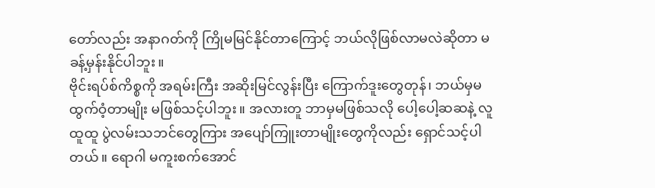တော်လည်း အနာဂတ်ကို ကြိုမမြင်နိုင်တာကြောင့် ဘယ်လိုဖြစ်လာမလဲဆိုတာ မခန့်မှန်းနိုင်ပါဘူး။
ဗိုင်းရပ်စ်ကိစ္စကို အရမ်းကြီး အဆိုးမြင်လွန်းပြီး ကြောက်ဒူးတွေတုန်၊ ဘယ်မှမထွက်ဝံ့တာမျိုး မဖြစ်သင့်ပါဘူး။ အလားတူ ဘာမှမဖြစ်သလို ပေါ့ပေါ့ဆဆနဲ့ လူထူထူ ပွဲလမ်းသဘင်တွေကြား အပျော်ကြူးတာမျိုးတွေကိုလည်း ရှောင်သင့်ပါတယ်။ ရောဂါ မကူးစက်အောင်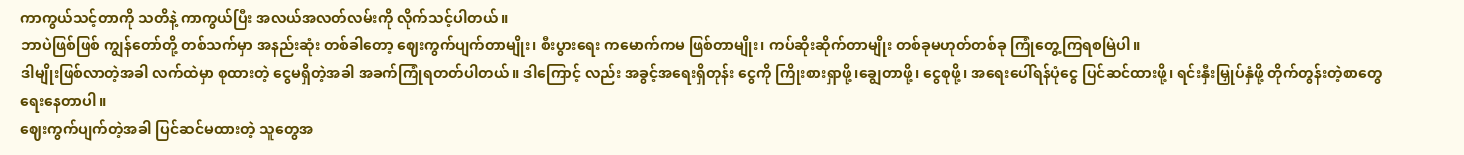ကာကွယ်သင့်တာကို သတိနဲ့ ကာကွယ်ပြီး အလယ်အလတ်လမ်းကို လိုက်သင့်ပါတယ်။
ဘာပဲဖြစ်ဖြစ် ကျွန်တော်တို့ တစ်သက်မှာ အနည်းဆုံး တစ်ခါတော့ ဈေးကွက်ပျက်တာမျိုး၊ စီးပွားရေး ကမောက်ကမ ဖြစ်တာမျိုး၊ ကပ်ဆိုးဆိုက်တာမျိုး တစ်ခုမဟုတ်တစ်ခု ကြုံတွေ့ကြရစမြဲပါ။
ဒါမျိုးဖြစ်လာတဲ့အခါ လက်ထဲမှာ စုထားတဲ့ ငွေမရှိတဲ့အခါ အခက်ကြုံရတတ်ပါတယ်။ ဒါကြောင့် လည်း အခွင့်အရေးရှိတုန်း ငွေကို ကြိုးစားရှာဖို့၊ချွေတာဖို့၊ ငွေစုဖို့၊ အရေးပေါ်ရန်ပုံငွေ ပြင်ဆင်ထားဖို့၊ ရင်းနှီးမြှုပ်နှံဖို့ တိုက်တွန်းတဲ့စာတွေ ရေးနေတာပါ။
ဈေးကွက်ပျက်တဲ့အခါ ပြင်ဆင်မထားတဲ့ သူတွေအ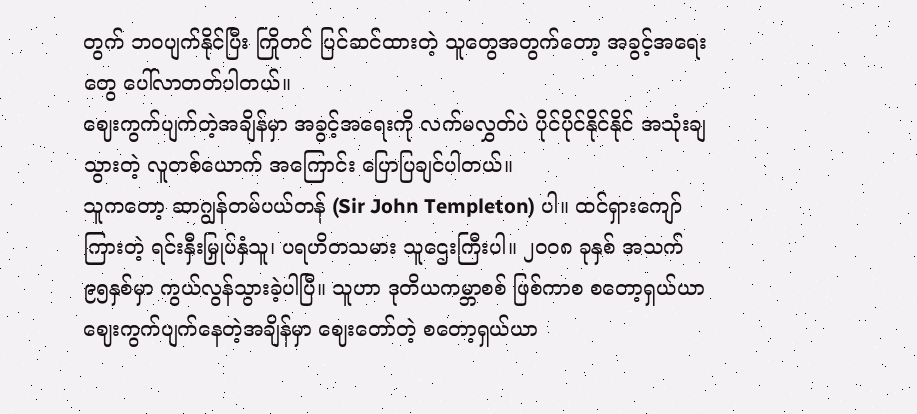တွက် ဘဝပျက်နိုင်ပြီး ကြိုတင် ပြင်ဆင်ထားတဲ့ သူတွေအတွက်တော့ အခွင့်အရေးတွေ ပေါ်လာတတ်ပါတယ်။
ဈေးကွက်ပျက်တဲ့အချိန်မှာ အခွင့်အရေးကို လက်မလွှတ်ပဲ ပိုင်ပိုင်နိုင်နိုင် အသုံးချသွားတဲ့ လူတစ်ယောက် အကြောင်း ပြောပြချင်ပါတယ်။
သူကတော့ ဆာဂျွန်တမ်ပယ်တန် (Sir John Templeton) ပါ။ ထင်ရှားကျော်ကြားတဲ့ ရင်းနှီးမြှုပ်နှံသူ၊ ပရဟိတသမား သူဌေးကြီးပါ။ ၂၀၀၈ ခုနှစ် အသက် ၉၅နှစ်မှာ ကွယ်လွန်သွားခဲ့ပါပြီ။ သူဟာ ဒုတိယကမ္ဘာစစ် ဖြစ်ကာစ စတော့ရှယ်ယာ ဈေးကွက်ပျက်နေတဲ့အချိန်မှာ ဈေးတော်တဲ့ စတော့ရှယ်ယာ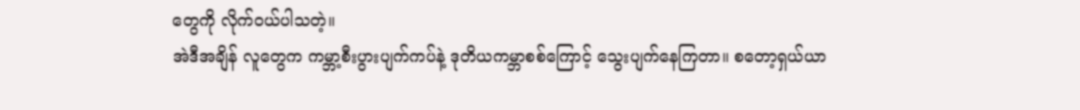တွေကို လိုက်ဝယ်ပါသတဲ့။
အဲဒီအချိန် လူတွေက ကမ္ဘာ့စီးပွားပျက်ကပ်နဲ့ ဒုတိယကမ္ဘာစစ်ကြောင့် သွေးပျက်နေကြတာ။ စတော့ရှယ်ယာ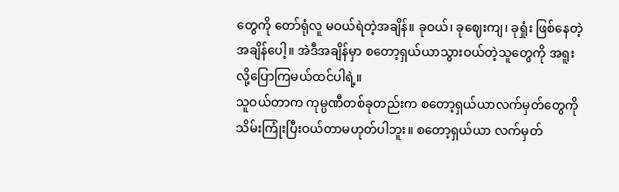တွေကို တော်ရုံလူ မဝယ်ရဲတဲ့အချိန်။ ခုဝယ်၊ ခုဈေးကျ၊ ခုရှုံး ဖြစ်နေတဲ့အချိန်ပေါ့။ အဲဒီအချိန်မှာ စတော့ရှယ်ယာသွားဝယ်တဲ့သူတွေကို အရူးလို့ပြောကြမယ်ထင်ပါရဲ့။
သူဝယ်တာက ကုမ္ပဏီတစ်ခုတည်းက စတော့ရှယ်ယာလက်မှတ်တွေကို သိမ်းကြုံးပြီးဝယ်တာမဟုတ်ပါဘူး။ စတော့ရှယ်ယာ လက်မှတ်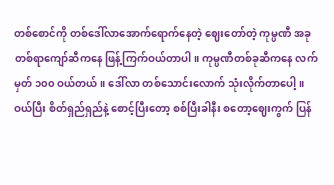တစ်စောင်ကို တစ်ဒေါ်လာအောက်ရောက်နေတဲ့ ဈေးတော်တဲ့ ကုမ္ပဏီ အခု တစ်ရာကျော်ဆီကနေ ဖြန့်ကြက်ဝယ်တာပါ။ ကုမ္ပဏီတစ်ခုဆီကနေ လက်မှတ် ၁၀၀ ဝယ်တယ်။ ဒေါ်လာ တစ်သောင်းလောက် သုံးလိုက်တာပေါ့။
ဝယ်ပြီး စိတ်ရှည်ရှည်နဲ့ စောင့်ပြီးတော့ စစ်ပြီးခါနီး စတော့ဈေးကွက် ပြန်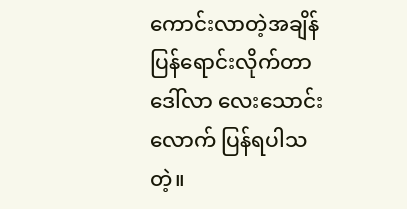ကောင်းလာတဲ့အချိန် ပြန်ရောင်းလိုက်တာ ဒေါ်လာ လေးသောင်းလောက် ပြန်ရပါသတဲ့။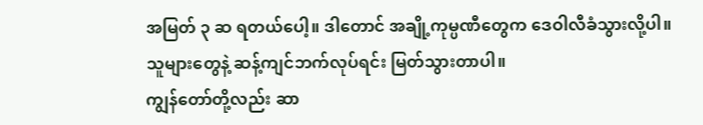အမြတ် ၃ ဆ ရတယ်ပေါ့။ ဒါတောင် အချို့ကုမ္ပဏီတွေက ဒေဝါလီခံသွားလို့ပါ။
သူများတွေနဲ့ ဆန့်ကျင်ဘက်လုပ်ရင်း မြတ်သွားတာပါ။
ကျွန်တော်တို့လည်း ဆာ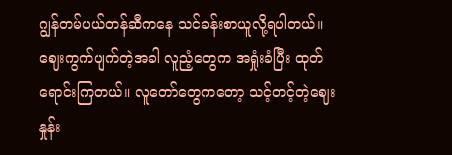ဂျွန်တမ်ပယ်တန်ဆီကနေ သင်ခန်းစာယူလို့ရပါတယ်။ ဈေးကွက်ပျက်တဲ့အခါ လူညံ့တွေက အရှုံးခံပြီး ထုတ်ရောင်းကြတယ်။ လူတော်တွေကတော့ သင့်တင့်တဲ့ဈေးနှုန်း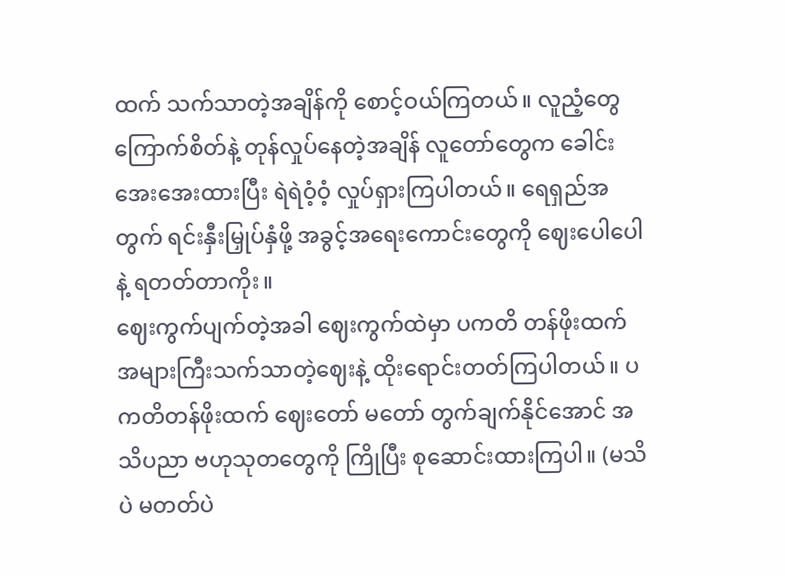ထက် သက်သာတဲ့အချိန်ကို စောင့်ဝယ်ကြတယ်။ လူညံ့တွေ ကြောက်စိတ်နဲ့ တုန်လှုပ်နေတဲ့အချိန် လူတော်တွေက ခေါင်းအေးအေးထားပြီး ရဲရဲဝံ့ဝံ့ လှုပ်ရှားကြပါတယ်။ ရေရှည်အတွက် ရင်းနှီးမြှုပ်နှံဖို့ အခွင့်အရေးကောင်းတွေကို ဈေးပေါပေါနဲ့ ရတတ်တာကိုး။
ဈေးကွက်ပျက်တဲ့အခါ ဈေးကွက်ထဲမှာ ပကတိ တန်ဖိုးထက် အများကြီးသက်သာတဲ့ဈေးနဲ့ ထိုးရောင်းတတ်ကြပါတယ်။ ပကတိတန်ဖိုးထက် ဈေးတော် မတော် တွက်ချက်နိုင်အောင် အသိပညာ ဗဟုသုတတွေကို ကြိုပြီး စုဆောင်းထားကြပါ။ (မသိပဲ မတတ်ပဲ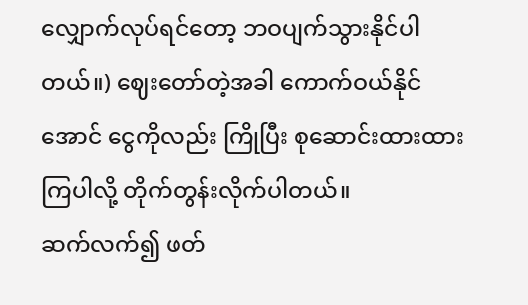လျှောက်လုပ်ရင်တော့ ဘဝပျက်သွားနိုင်ပါတယ်။) ဈေးတော်တဲ့အခါ ကောက်ဝယ်နိုင်အောင် ငွေကိုလည်း ကြိုပြီး စုဆောင်းထားထားကြပါလို့ တိုက်တွန်းလိုက်ပါတယ်။
ဆက်လက်၍ ဖတ်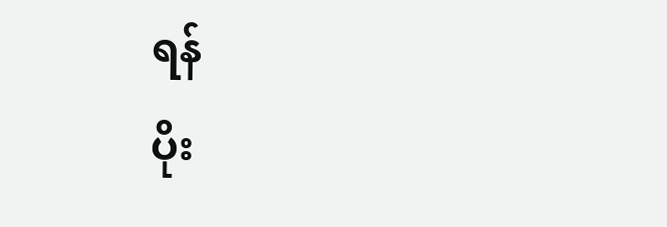ရန်
ပိုး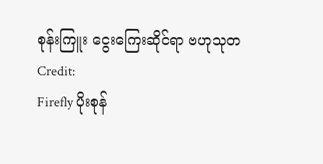စုန်းကြူး ငွေးကြေးဆိုင်ရာ ဗဟုသုတ
Credit:
Firefly ပိုးစုန်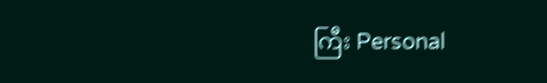ကြီး Personal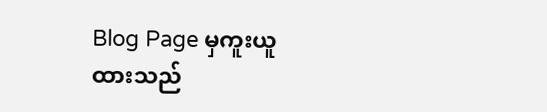Blog Page မှကူးယူထားသည်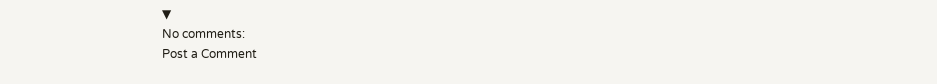▼
No comments:
Post a Comment